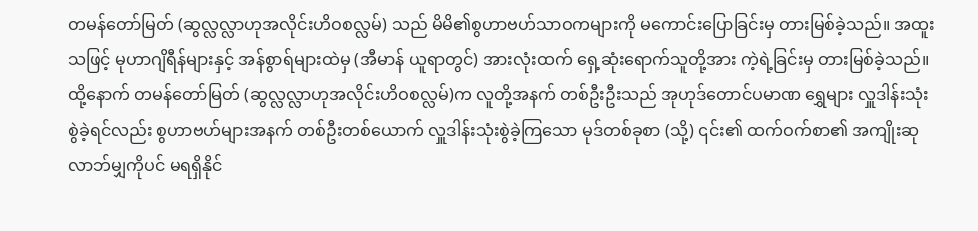တမန်တော်မြတ် (ဆွလ္လလ္လာဟုအလိုင်းဟိဝစလ္လမ်) သည် မိမိ၏စွဟာဗဟ်သာဝကများကို မကောင်းပြောခြင်းမှ တားမြစ်ခဲ့သည်။ အထူး သဖြင့် မုဟာဂျိရီန်များနှင့် အန်စွာရ်များထဲမှ (အီမာန် ယူရာတွင်) အားလုံးထက် ရှေ့ဆုံးရောက်သူတို့အား ကဲ့ရဲ့ခြင်းမှ တားမြစ်ခဲ့သည်။ ထို့နောက် တမန်တော်မြတ် (ဆွလ္လလ္လာဟုအလိုင်းဟိဝစလ္လမ်)က လူတို့အနက် တစ်ဦးဦးသည် အုဟုဒ်တောင်ပမာဏ ရွှေများ လှူဒါန်းသုံးစွဲခဲ့ရင်လည်း စွဟာဗဟ်များအနက် တစ်ဦးတစ်ယောက် လှူဒါန်းသုံးစွဲခဲ့ကြသော မုဒ်တစ်ခုစာ (သို့) ၎င်း၏ ထက်ဝက်စာ၏ အကျိုးဆုလာဘ်မျှကိုပင် မရရှိနိုင်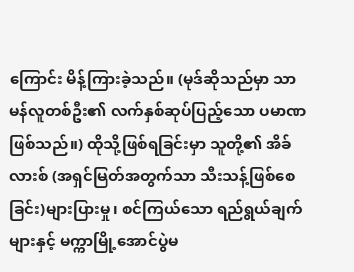ကြောင်း မိန့်ကြားခဲ့သည်။ (မုဒ်ဆိုသည်မှာ သာမန်လူတစ်ဦး၏ လက်နှစ်ဆုပ်ပြည့်သော ပမာဏဖြစ်သည်။) ထိုသို့ဖြစ်ရခြင်းမှာ သူတို့၏ အိခ်လားစ် (အရှင်မြတ်အတွက်သာ သီးသန့်ဖြစ်စေခြင်း)များပြားမှု၊ စင်ကြယ်သော ရည်ရွယ်ချက်များနှင့် မက္ကာမြို့အောင်ပွဲမ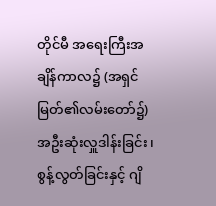တိုင်မီ အရေးကြီးအချိန်ကာလ၌ (အရှင်မြတ်၏လမ်းတော်၌) အဦးဆုံးလှူဒါန်းခြင်း၊ စွန့်လွတ်ခြင်းနှင့် ဂျိ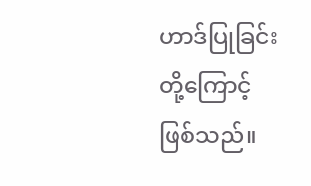ဟာဒ်ပြုခြင်းတို့ကြောင့် ဖြစ်သည်။